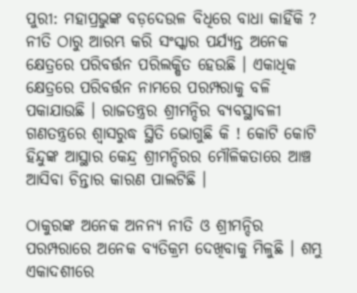ପୁରୀ: ମହାପ୍ରଭୁଙ୍କ ବଡ଼ଦେଉଳ ବିଧିରେ ବାଧା କାହିଁକି ? ନୀତି ଠାରୁ ଆରମ୍ଭ କରି ସଂସ୍କାର ପର୍ଯ୍ୟନ୍ତ ଅନେକ କ୍ଷେତ୍ରରେ ପରିବର୍ତ୍ତନ ପରିଲକ୍ଷିତ ହେଉଛି । ଏକାଧିକ କ୍ଷେତ୍ରରେ ପରିବର୍ତ୍ତନ ନାମରେ ପରମ୍ପରାକୁ ବଳି ପକାଯାଉଛି । ରାଜତନ୍ତ୍ରର ଶ୍ରୀମନ୍ଦିର ବ୍ୟବସ୍ଥାବଳୀ ଗଣତନ୍ତ୍ରରେ ଶ୍ୱାସରୁଦ୍ଧ ସ୍ଥିତି ଭୋଗୁଛି କି ! କୋଟି କୋଟି ହିନ୍ଦୁଙ୍କ ଆସ୍ଥାର କେନ୍ଦ୍ର ଶ୍ରୀମନ୍ଦିରର ମୌଳିକତାରେ ଆଞ୍ଚ ଆସିବା ଚିନ୍ତାର କାରଣ ପାଲଟିଛି ।

ଠାକୁରଙ୍କ ଅନେକ ଅନନ୍ୟ ନୀତି ଓ ଶ୍ରୀମନ୍ଦିର ପରମ୍ପରାରେ ଅନେକ ବ୍ୟତିକ୍ରମ ଦେଖିବାକୁ ମିଳୁଛି । ଶମ୍ଭୁ ଏକାଦଶୀରେ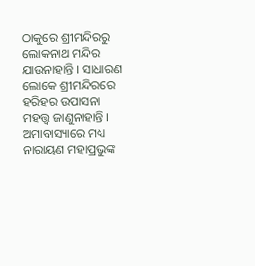ଠାକୁରେ ଶ୍ରୀମନ୍ଦିରରୁ ଲୋକନାଥ ମନ୍ଦିର ଯାଉନାହାନ୍ତି । ସାଧାରଣ ଲୋକେ ଶ୍ରୀମନ୍ଦିରରେ ହରିହର ଉପାସନା ମହତ୍ତ୍ୱ ଜାଣୁନାହାନ୍ତି । ଅମାବାସ୍ୟାରେ ମଧ୍ୟ ନାରାୟଣ ମହାପ୍ରଭୁଙ୍କ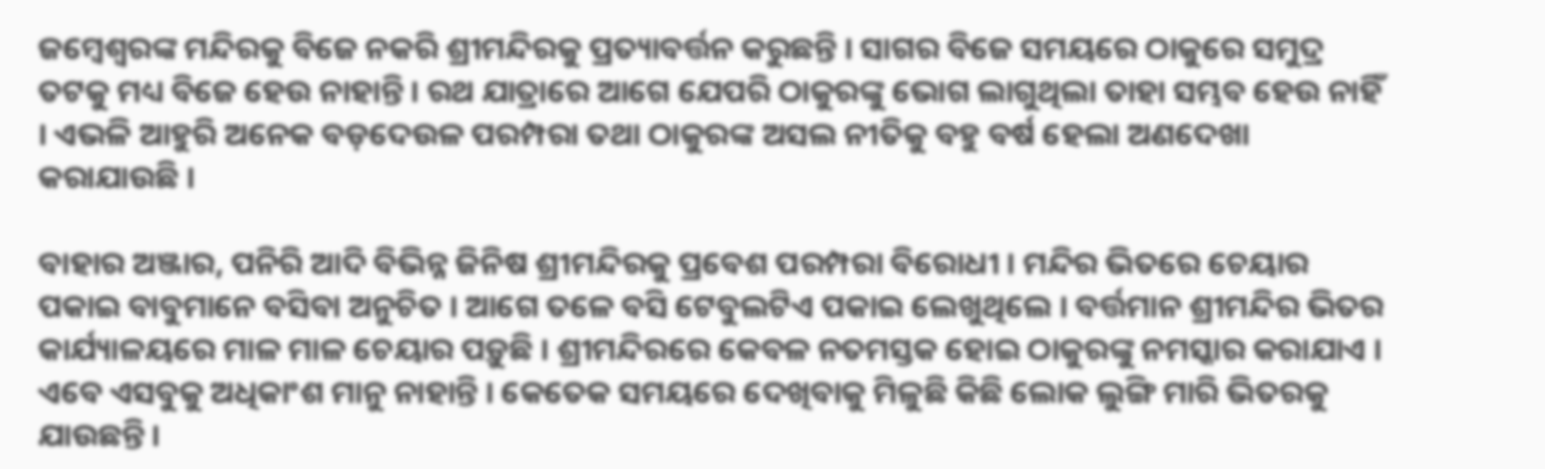ଜମ୍ୱେଶ୍ୱରଙ୍କ ମନ୍ଦିରକୁ ବିଜେ ନକରି ଶ୍ରୀମନ୍ଦିରକୁ ପ୍ରତ୍ୟାବର୍ତ୍ତନ କରୁଛନ୍ତି । ସାଗର ବିଜେ ସମୟରେ ଠାକୁରେ ସମୁଦ୍ର ତଟକୁ ମଧ୍ୟ ବିଜେ ହେଉ ନାହାନ୍ତି । ରଥ ଯାତ୍ରାରେ ଆଗେ ଯେପରି ଠାକୁରଙ୍କୁ ଭୋଗ ଲାଗୁଥିଲା ତାହା ସମ୍ଭବ ହେଉ ନାହିଁ । ଏଭଳି ଆହୁରି ଅନେକ ବଡ଼ଦେଉଳ ପରମ୍ପରା ତଥା ଠାକୁରଙ୍କ ଅସଲ ନୀତିକୁ ବହୁ ବର୍ଷ ହେଲା ଅଣଦେଖା କରାଯାଉଛି ।

ବାହାର ଅଞ୍ଜାର, ପନିରି ଆଦି ବିଭିନ୍ନ ଜିନିଷ ଶ୍ରୀମନ୍ଦିରକୁ ପ୍ରବେଶ ପରମ୍ପରା ବିରୋଧୀ । ମନ୍ଦିର ଭିତରେ ଚେୟାର ପକାଇ ବାବୁମାନେ ବସିବା ଅନୁଚିତ । ଆଗେ ତଳେ ବସି ଟେବୁଲଟିଏ ପକାଇ ଲେଖୁଥିଲେ । ବର୍ତ୍ତମାନ ଶ୍ରୀମନ୍ଦିର ଭିତର କାର୍ଯ୍ୟାଳୟରେ ମାଳ ମାଳ ଚେୟାର ପଡ଼ୁଛି । ଶ୍ରୀମନ୍ଦିରରେ କେବଳ ନତମସ୍ତକ ହୋଇ ଠାକୁରଙ୍କୁ ନମସ୍କାର କରାଯାଏ । ଏବେ ଏସବୁକୁ ଅଧିକାଂଶ ମାନୁ ନାହାନ୍ତି । କେତେକ ସମୟରେ ଦେଖିବାକୁ ମିଳୁଛି କିଛି ଲୋକ ଲୁଙ୍ଗି ମାରି ଭିତରକୁ ଯାଉଛନ୍ତି ।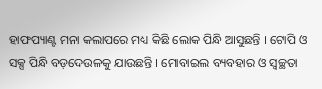ହାଫପ୍ୟାଣ୍ଟ ମନା କଲାପରେ ମଧ୍ୟ କିଛି ଲୋକ ପିନ୍ଧି ଆସୁଛନ୍ତି । ଟୋପି ଓ ସକ୍ସ ପିନ୍ଧି ବଡ଼ଦେଉଳକୁ ଯାଉଛନ୍ତି । ମୋବାଇଲ ବ୍ୟବହାର ଓ ସ୍ୱଚ୍ଛତା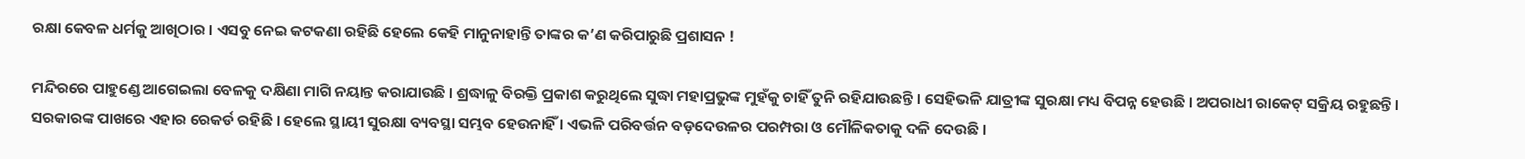ରକ୍ଷା କେବଳ ଧର୍ମକୁ ଆଖିଠାର । ଏସବୁ ନେଇ କଟକଣା ରହିଛି ହେଲେ କେହି ମାନୁନାହାନ୍ତି ତାଙ୍କର କ’ଣ କରିପାରୁଛି ପ୍ରଶାସନ !

ମନ୍ଦିରରେ ପାହୁଣ୍ଡେ ଆଗେଇଲା ବେଳକୁ ଦକ୍ଷିଣା ମାଗି ନୟାନ୍ତ କରାଯାଉଛି । ଶ୍ରଦ୍ଧାଳୁ ବିରକ୍ତି ପ୍ରକାଶ କରୁଥିଲେ ସୁଦ୍ଧା ମହାପ୍ରଭୁଙ୍କ ମୁହଁକୁ ଚାହିଁ ତୁନି ରହିଯାଉଛନ୍ତି । ସେହିଭଳି ଯାତ୍ରୀଙ୍କ ସୁରକ୍ଷା ମଧ୍ୟ ବିପନ୍ନ ହେଉଛି । ଅପରାଧୀ ରାକେଟ୍ ସକ୍ରିୟ ରହୁଛନ୍ତି । ସରକାରଙ୍କ ପାଖରେ ଏହାର ରେକର୍ଡ ରହିଛି । ହେଲେ ସ୍ଥାୟୀ ସୁରକ୍ଷା ବ୍ୟବସ୍ଥା ସମ୍ଭବ ହେଉନାହିଁ । ଏଭଳି ପରିବର୍ତ୍ତନ ବଡ଼ଦେଉଳର ପରମ୍ପରା ଓ ମୌଳିକତାକୁ ଦଳି ଦେଉଛି ।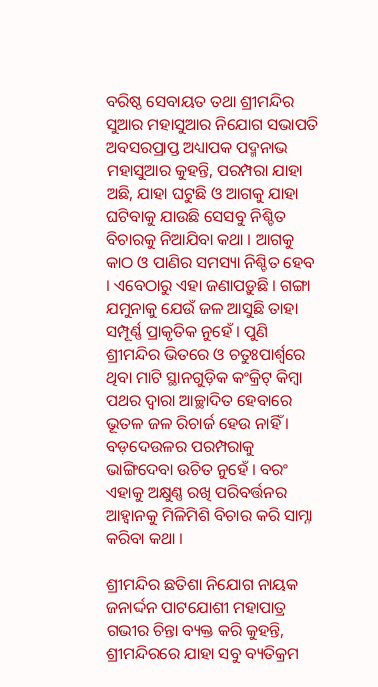ବରିଷ୍ଠ ସେବାୟତ ତଥା ଶ୍ରୀମନ୍ଦିର ସୁଆର ମହାସୁଆର ନିଯୋଗ ସଭାପତି ଅବସରପ୍ରାପ୍ତ ଅଧ୍ୟାପକ ପଦ୍ମନାଭ ମହାସୁଆର କୁହନ୍ତି, ପରମ୍ପରା ଯାହା ଅଛି, ଯାହା ଘଟୁଛି ଓ ଆଗକୁ ଯାହା ଘଟିବାକୁ ଯାଉଛି ସେସବୁ ନିଶ୍ଚିତ ବିଚାରକୁ ନିଆଯିବା କଥା । ଆଗକୁ କାଠ ଓ ପାଣିର ସମସ୍ୟା ନିଶ୍ଚିତ ହେବ । ଏବେଠାରୁ ଏହା ଜଣାପଡ଼ୁଛି । ଗଙ୍ଗା ଯମୁନାକୁ ଯେଉଁ ଜଳ ଆସୁଛି ତାହା ସମ୍ପୂର୍ଣ୍ଣ ପ୍ରାକୃତିକ ନୁହେଁ । ପୁଣି ଶ୍ରୀମନ୍ଦିର ଭିତରେ ଓ ଚତୁଃପାର୍ଶ୍ବରେ ଥିବା ମାଟି ସ୍ଥାନଗୁଡ଼ିକ କଂକ୍ରିଟ୍ କିମ୍ବା ପଥର ଦ୍ୱାରା ଆଚ୍ଛାଦିତ ହେବାରେ ଭୂତଳ ଜଳ ରିଚାର୍ଜ ହେଉ ନାହିଁ । ବଡ଼ଦେଉଳର ପରମ୍ପରାକୁ ଭାଙ୍ଗିଦେବା ଉଚିତ ନୁହେଁ । ବରଂ ଏହାକୁ ଅକ୍ଷୁଣ୍ଣ ରଖି ପରିବର୍ତ୍ତନର ଆହ୍ୱାନକୁ ମିଳିମିଶି ବିଚାର କରି ସାମ୍ନା କରିବା କଥା ।

ଶ୍ରୀମନ୍ଦିର ଛତିଶା ନିଯୋଗ ନାୟକ ଜନାର୍ଦ୍ଦନ ପାଟଯୋଶୀ ମହାପାତ୍ର ଗଭୀର ଚିନ୍ତା ବ୍ୟକ୍ତ କରି କୁହନ୍ତି, ଶ୍ରୀମନ୍ଦିରରେ ଯାହା ସବୁ ବ୍ୟତିକ୍ରମ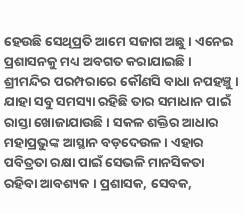ହେଉଛି ସେଥିପ୍ରତି ଆମେ ସଜାଗ ଅଛୁ । ଏନେଇ ପ୍ରଶାସନକୁ ମଧ୍ୟ ଅବଗତ କରାଯାଇଛି । ଶ୍ରୀମନ୍ଦିର ପରମ୍ପରାରେ କୌଣସି ବାଧା ନପହଞ୍ଚୁ । ଯାହା ସବୁ ସମସ୍ୟା ରହିଛି ତାର ସମାଧାନ ପାଇଁ ରାସ୍ତା ଖୋଜାଯାଉଛି । ସକଳ ଶକ୍ତିର ଆଧାର ମହାପ୍ରଭୁଙ୍କ ଆସ୍ଥାନ ବଡ଼ଦେଉଳ । ଏହାର ପବିତ୍ରତା ରକ୍ଷା ପାଇଁ ସେଭଳି ମାନସିକତା ରହିବା ଆବଶ୍ୟକ । ପ୍ରଶାସକ, ସେବକ,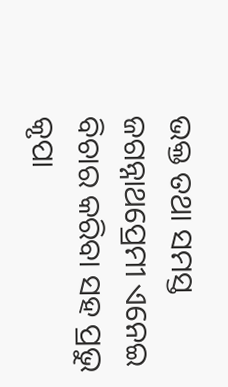ଭକ୍ତ ତଥା ସମସ୍ତ ଜଗନ୍ନାଥପ୍ରେମୀ ଏନେଇ ବିଚାର କରିବା ସହ ପ୍ରଭୁ କୃପା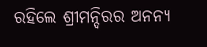ରହିଲେ ଶ୍ରୀମନ୍ଦିରର ଅନନ୍ୟ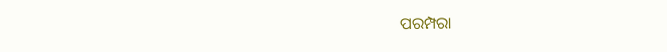ପରମ୍ପରା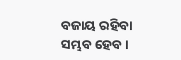ବଜାୟ ରହିବା ସମ୍ଭବ ହେବ ।